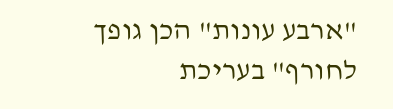"ארבע עונות" הכן גופך לחורף" בעריכת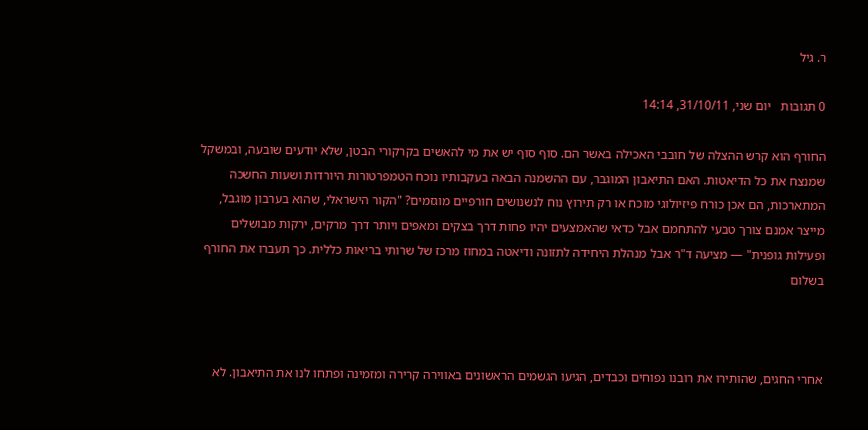ר. גיל

0 תגובות   יום שני, 31/10/11, 14:14

החורף הוא קרש ההצלה של חובבי האכילה באשר הם. סוף סוף יש את מי להאשים בקרקורי הבטן, שלא יודעים שובעה, ובמשקל שמנצח את כל הדיאטות. האם התיאבון המוגבר, עם ההשמנה הבאה בעקבותיו נוכח הטמפרטורות היורדות ושעות החשכה המתארכות, הם אכן כורח פיזיולוגי מוכח או רק תירוץ נוח לנשנושים חורפיים מוגזמים? "הקור הישראלי, שהוא בערבון מוגבל, מייצר אמנם צורך טבעי להתחמם אבל כדאי שהאמצעים יהיו פחות דרך בצקים ומאפים ויותר דרך מרקים, ירקות מבושלים ופעילות גופנית" — מציעה ד"ר אבל מנהלת היחידה לתזונה ודיאטה במחוז מרכז של שרותי בריאות כללית. כך תעברו את החורף בשלום



אחרי החגים, שהותירו את רובנו נפוחים וכבדים, הגיעו הגשמים הראשונים באווירה קרירה ומזמינה ופתחו לנו את התיאבון. לא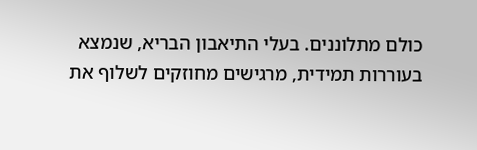כולם מתלוננים. בעלי התיאבון הבריא, שנמצא בעוררות תמידית, מרגישים מחוזקים לשלוף את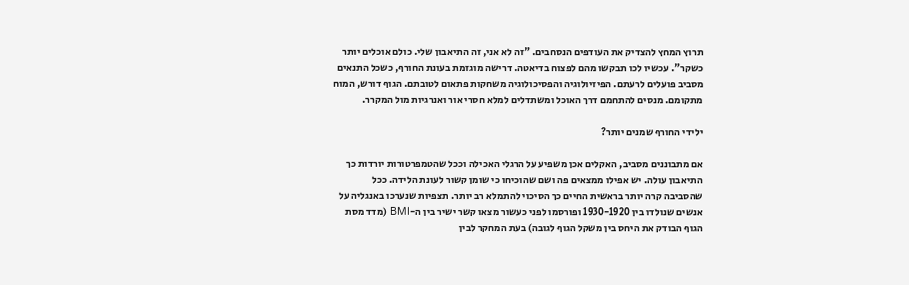תרוץ המחץ להצדיק את העודפים הנסחבים. "זה לא אני, זה התיאבון שלי. כולם אוכלים יותר כשקר". עכשיו לכו תבקשו מהם לפצוח בדיאטה. דרישה מוגזמת בעונת החורף, כשכל התנאים מסביב פועלים לרעתם. הפיזיולוגיה והפסיכולוגיה משחקות פתאום לטובתם. הגוף דורש, המוח מתקומם. מנסים להתחמם דרך האוכל ומשתדלים למלא חסרי אור ואנרגיות מול המקרר.

ילידי החורף שמנים יותר?

אם מתבוננים מסביב, האקלים אכן משפיע על הרגלי האכילה וככל שהטמפרטורות יורדות כך התיאבון עולה. יש אפילו ממצאים פה ושם שהוכיחו כי שומן קשור לעונת הלידה. ככל שהסביבה קרה יותר בראשית החיים כך הסיכוי להתמלא רב יותר. תצפיות שנערכו באנגליה על אנשים שנולדו בין 1930-1920 ופורסמו לפני כעשור מצאו קשר ישיר בין ה-BMI (מדד מסת הגוף הבודק את היחס בין משקל הגוף לגובה) בעת המחקר לבין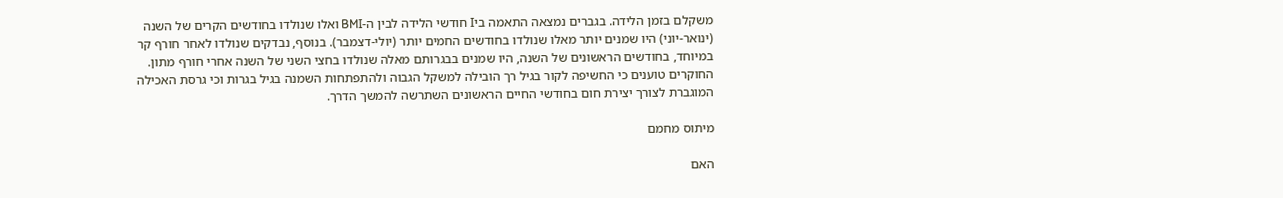משקלם בזמן הלידה. בגברים נמצאה התאמה ביI חודשי הלידה לבין ה-BMI ואלו שנולדו בחודשים הקרים של השנה (ינואר-יוני) היו שמנים יותר מאלו שנולדו בחודשים החמים יותר (יולי-דצמבר). בנוסף, נבדקים שנולדו לאחר חורף קר במיוחד, בחודשים הראשונים של השנה, היו שמנים בבגרותם מאלה שנולדו בחצי השני של השנה אחרי חורף מתון. החוקרים טוענים כי החשיפה לקור בגיל רך הובילה למשקל הגבוה ולהתפתחות השמנה בגיל בגרות וכי גרסת האכילה המוגברת לצורך יצירת חום בחודשי החיים הראשונים השתרשה להמשך הדרך.

מיתוס מחמם

האם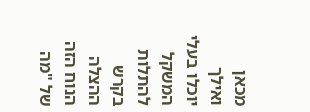מכאן ואילך יוכלו בעלי המשקל להתלות בקרש ההצלה הנוח הזה של "מה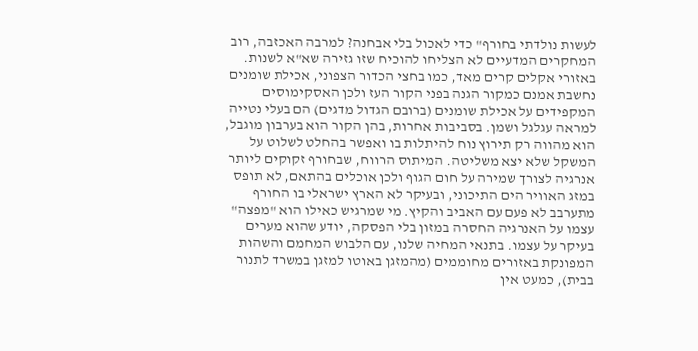לעשות נולדתי בחורף" כדי לאכול בלי אבחנה? למרבה האכזבה, רוב המחקרים המדעיים לא הצליחו להוכיח שזו גזירה שא"א לשנות. באזורי אקלים קרים מאד, כמו בחצי הכדור הצפוני, אכילת שומנים נחשבת אמנם כמקור הגנה בפני הקור העז ולכן האסקימוסים המקפידים על אכילת שומנים (ברובם הגדול מדגים) הם בעלי נטייה למראה עגלגל ושמן. בסביבות אחרות, בהן הקור הוא בערבון מוגבל, הוא מהווה רק תירוץ נוח להיתלות בו ואפשר בהחלט לשלוט על המשקל שלא יצא משליטה. המיתוס הרווח, שבחורף זקוקים ליותר אנרגיה לצורך שמירה על חום הגוף ולכן אוכלים בהתאם, לא תופס במזג האוויר הים התיכוני, ובעיקר לא הארץ ישראלי בו החורף מתערבב לא פעם עם האביב והקיץ. מי שמרגיש כאילו הוא "מפצה" עצמו על האנרגיה החסרה במזון בלי הפסקה, יודע שהוא מערים בעיקר על עצמו. בתנאי המחיה שלנו, עם הלבוש המחמם והשהות המפונקת באזורים מחוממים (מהמזגן באוטו למזגן במשרד לתנור בבית), כמעט אין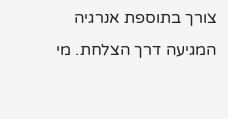צורך בתוספת אנרגיה המגיעה דרך הצלחת. מי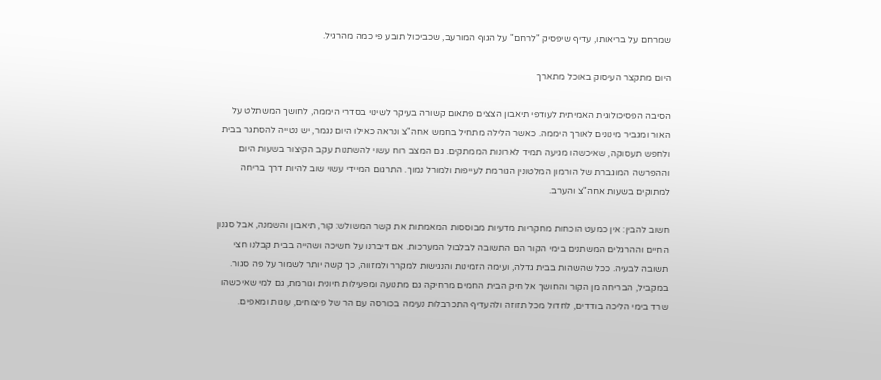שמרחם על בריאותו, עדיף שיפסיק "לרחם" על הגוף המורעב, שכביכול תובע פי כמה מהרגיל.

היום מתקצר העיסוק באוכל מתארך

הסיבה הפסיכולוגית האמיתית לעודפי תיאבון הצצים פתאום קשורה בעיקר לשינוי בסדרי היממה, לחושך המשתלט על האור ומגביר מינונים לאורך היממה. כאשר הלילה מתחיל בחמש אחה"צ ונראה כאילו היום נגמר, יש נטייה להסתגר בבית ולחפש תעסוקה, שאיכשהו מגיעה תמיד לארונות הממתקים. גם המצב רוח עשוי להשתנות עקב הקיצור בשעות היום וההפרשה המוגברת של הורמון המלטונין הגורמת לעייפות ולמורל נמוך. התרגום המיידי עשוי שוב להיות דרך בריחה למתוקים בשעות אחה"צ והערב.

חשוב להבין: אין כמעט הוכחות מחקריות מדעיות מבוססות המאמתות את קשר המשולש: קור, תיאבון והשמנה, אבל סגנון החיים וההרגלים המשתנים בימי הקור הם התשובה לבלבול המערכות. אם דיברנו על חשיכה ושהייה בבית קבלנו חצי תשובה לבעיה. ככל שהשהות בבית גדלה, ועימה הזמינות והנגישות למקרר ולמזווה, כך קשה יותר לשמור על פה סגור. במקביל, הבריחה מן הקור והחושך אל חיק הבית החמים מרחיקה גם מתנועה ומפעילות חיונית וגורמת, גם למי שאיכשהו שרד בימי הליכה בודדים, לחדול מכל תזוזה ולהעדיף התכרבלות נעימה בכורסה עם הר של פיצוחים, עוגות ומאפים.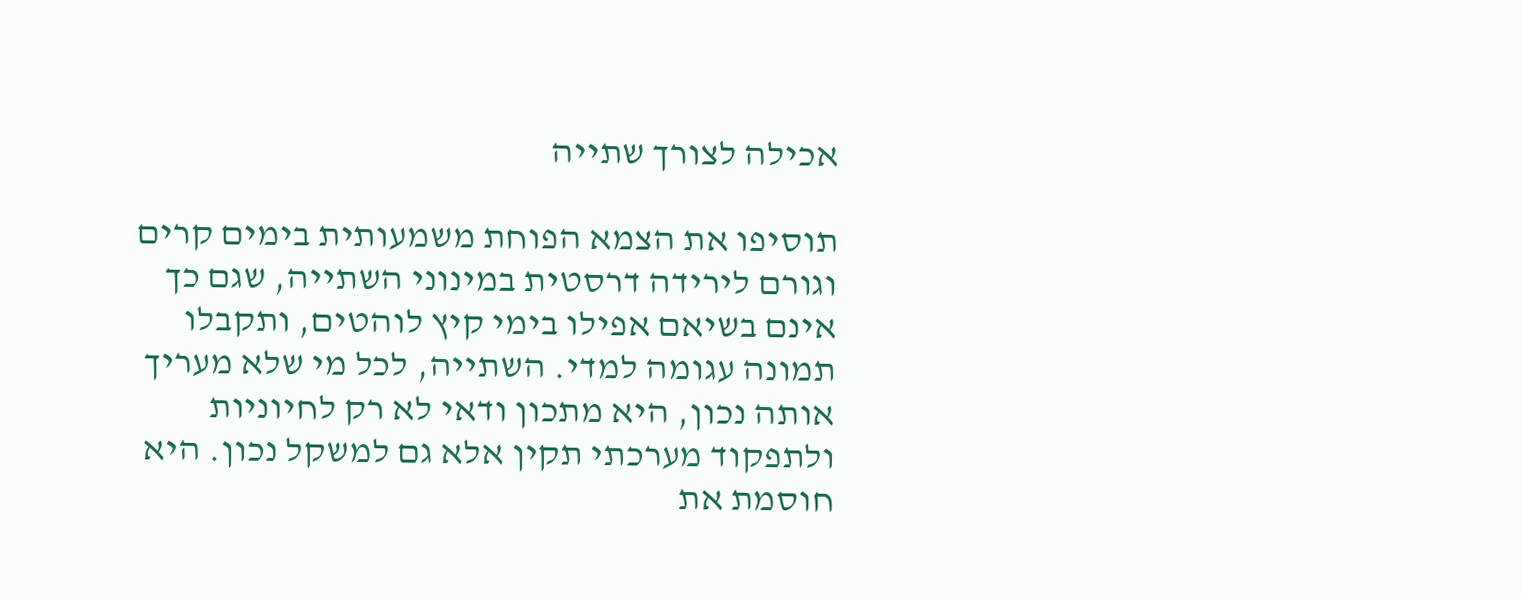אכילה לצורך שתייה

תוסיפו את הצמא הפוחת משמעותית בימים קרים וגורם לירידה דרסטית במינוני השתייה, שגם כך אינם בשיאם אפילו בימי קיץ לוהטים, ותקבלו תמונה עגומה למדי. השתייה, לכל מי שלא מעריך אותה נכון, היא מתכון ודאי לא רק לחיוניות ולתפקוד מערכתי תקין אלא גם למשקל נכון. היא חוסמת את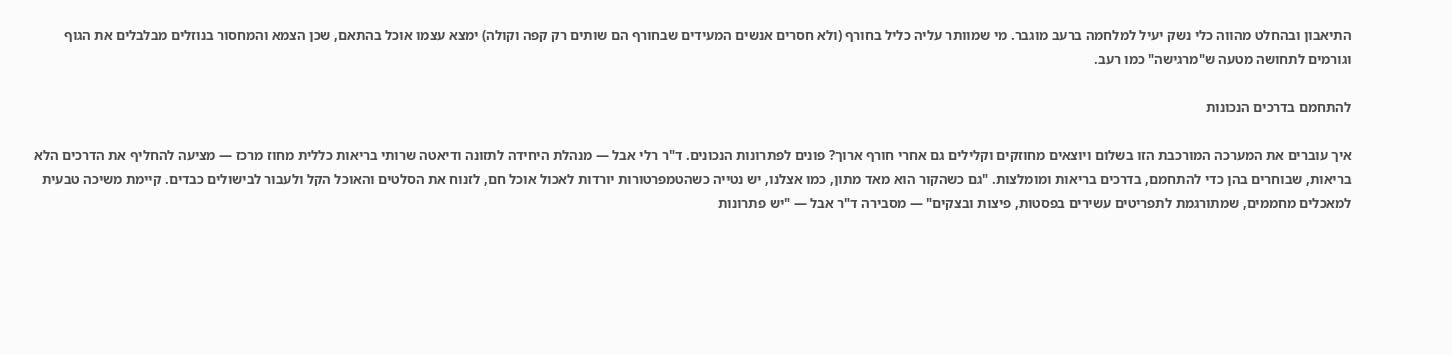התיאבון ובהחלט מהווה כלי נשק יעיל למלחמה ברעב מוגבר. מי שמוותר עליה כליל בחורף (ולא חסרים אנשים המעידים שבחורף הם שותים רק קפה וקולה) ימצא עצמו אוכל בהתאם, שכן הצמא והמחסור בנוזלים מבלבלים את הגוף וגורמים לתחושה מטעה ש"מרגישה" כמו רעב.

להתחמם בדרכים הנכונות

איך עוברים את המערכה המורכבת הזו בשלום ויוצאים מחוזקים וקלילים גם אחרי חורף ארוך? פונים לפתרונות הנכונים. ד"ר רלי אבל — מנהלת היחידה לתזונה ודיאטה שרותי בריאות כללית מחוז מרכז — מציעה להחליף את הדרכים הלא בריאות, שבוחרים בהן כדי להתחמם, בדרכים בריאות ומומלצות. "גם כשהקור הוא מאד מתון, כמו אצלנו, יש נטייה כשהטמפרטורות יורדות לאכול אוכל חם, לזנוח את הסלטים והאוכל הקל ולעבור לבישולים כבדים. קיימת משיכה טבעית למאכלים מחממים, שמתורגמת לתפריטים עשירים בפסטות, פיצות ובצקים" — מסבירה ד"ר אבל — "יש פתרונות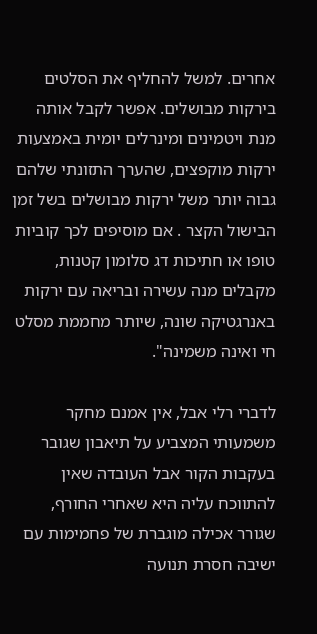אחרים. למשל להחליף את הסלטים בירקות מבושלים. אפשר לקבל אותה מנת ויטמינים ומינרלים יומית באמצעות ירקות מוקפצים, שהערך התזונתי שלהם גבוה יותר משל ירקות מבושלים בשל זמן הבישול הקצר . אם מוסיפים לכך קוביות טופו או חתיכות דג סלומון קטנות, מקבלים מנה עשירה ובריאה עם ירקות באנרגטיקה שונה, שיותר מחממת מסלט חי ואינה משמינה".

לדברי רלי אבל, אין אמנם מחקר משמעותי המצביע על תיאבון שגובר בעקבות הקור אבל העובדה שאין להתווכח עליה היא שאחרי החורף, שגורר אכילה מוגברת של פחמימות עם ישיבה חסרת תנועה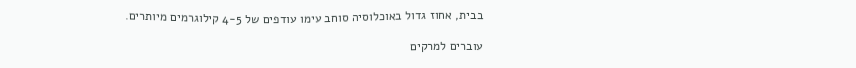בבית, אחוז גדול באוכלוסיה סוחב עימו עודפים של 4-5 קילוגרמים מיותרים.

עוברים למרקים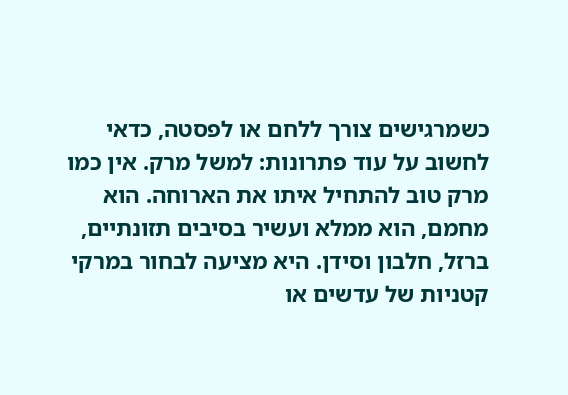כשמרגישים צורך ללחם או לפסטה, כדאי לחשוב על עוד פתרונות: למשל מרק. אין כמו מרק טוב להתחיל איתו את הארוחה. הוא מחמם, הוא ממלא ועשיר בסיבים תזונתיים, ברזל, חלבון וסידן. היא מציעה לבחור במרקי קטניות של עדשים או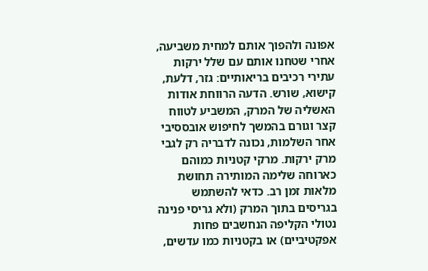אפונה ולהפוך אותם למחית משביעה, אחרי שטחנו אותם עם שלל ירקות עתירי רכיבים בריאותיים: גזר, דלעת, קישוא, שורש. הדעה הרווחת אודות האשליה של המרק, המשביע לטווח קצר וגורם בהמשך לחיפוש אובססיבי אחר השלמות, נכונה לדבריה רק לגבי מרק ירקות. מרקי קטניות כמוהם כארוחה שלימה המותירה תחושת מלאות זמן רב. כדאי להשתמש בגריסים בתוך המרק (ולא גריסי פנינה נטולי הקליפה הנחשבים פחות אפקטיביים) או בקטניות כמו עדשים,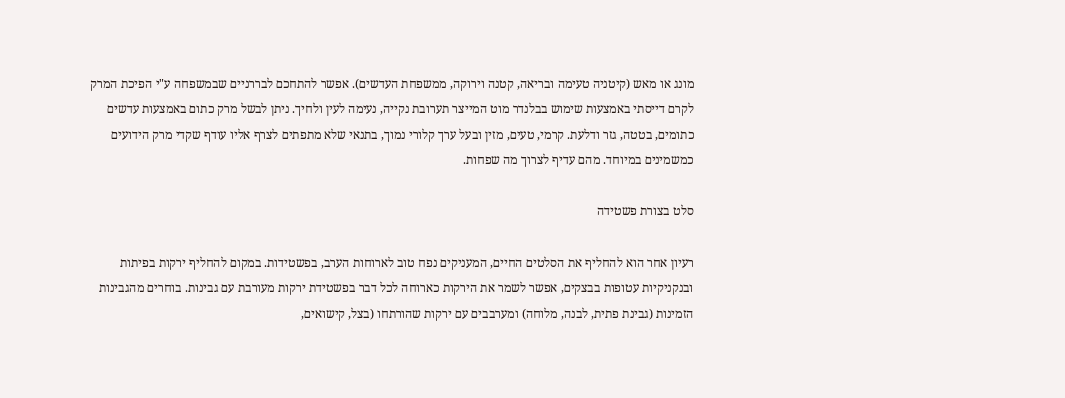מונג או מאש (קיטניה טעימה ובריאה, קטנה וירוקה, ממשפחת העדשים). אפשר להתחכם לבררניים שבמשפחה ע"י הפיכת המרק לקרם דייסתי באמצעות שימוש בבלנדר מוט המייצר תערובת נקייה, נעימה לעין ולחיך. ניתן לבשל מרק כתום באמצעות עדשים כתומים, בטטה, גזר ודלעת. קרמי, טעים, מזין ובעל ערך קלורי נמוך, בתנאי שלא מתפתים לצרף אליו עודף שקדי מרק הידועים כמשמינים במיוחד. מהם עדיף לצרוך מה שפחות.

סלט בצורת פשטידה

רעיון אחר הוא להחליף את הסלטים החיים, המעניקים נפח טוב לארוחות הערב, בפשטידות. במקום להחליף ירקות בפיתות ובנקניקיות עטופות בבצקים, אפשר לשמר את הירקות כארוחה לכל דבר בפשטידת ירקות מעורבת עם גבינות. בוחרים מהגבינות הזמינות (גבינת פתית, לבנה, מלוחה) ומערבבים עם ירקות שהורתחו (בצל, קישואים,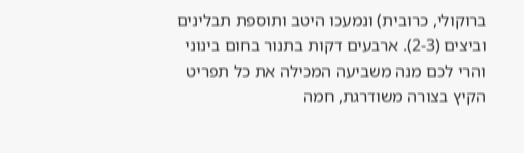ברוקולי, כרובית) ונמעכו היטב ותוספת תבלינים וביצים (2-3). ארבעים דקות בתנור בחום בינוני והרי לכם מנה משביעה המכילה את כל תפריט הקיץ בצורה משודרגת, חמה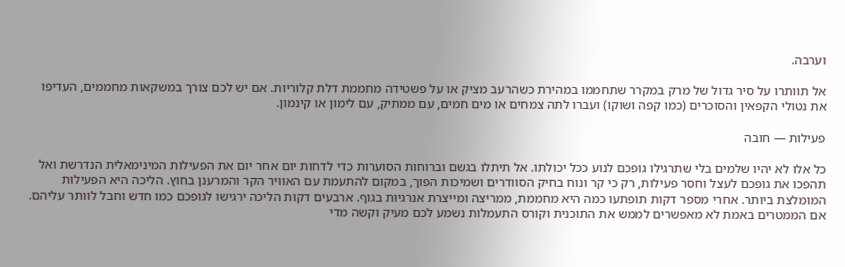וערבה.

אל תוותרו על סיר גדול של מרק במקרר שתחממו במהירת כשהרעב מציק או על פשטידה מחממת דלת קלוריות. אם יש לכם צורך במשקאות מחממים, העדיפו את נטולי הקפאין והסוכרים (כמו קפה ושוקו) ועברו לתה צמחים או מים חמים, עם ממתיק, עם לימון או קינמון.

פעילות — חובה

כל אלו לא יהיו שלמים בלי שתרגילו גופכם לנוע ככל יכולתו. אל תיתלו בגשם וברוחות הסוערות כדי לדחות יום אחר יום את הפעילות המינימאלית הנדרשת ואל תהפכו את גופכם לעצל וחסר פעילות, רק כי קר ונוח בחיק הסוודרים ושמיכות הפוך, במקום להתעמת עם האוויר הקר והמרענן בחוץ. הליכה היא הפעילות המומלצת ביותר. אחרי מספר דקות תופתעו כמה היא מחממת, ממריצה ומייצרת אנרגיות בגוף. ארבעים דקות הליכה ירגישו לגופכם כמו חדש וחבל לוותר עליהם. אם הממטרים באמת לא מאפשרים לממש את התוכנית וקורס התעמלות נשמע לכם מעיק וקשה מדי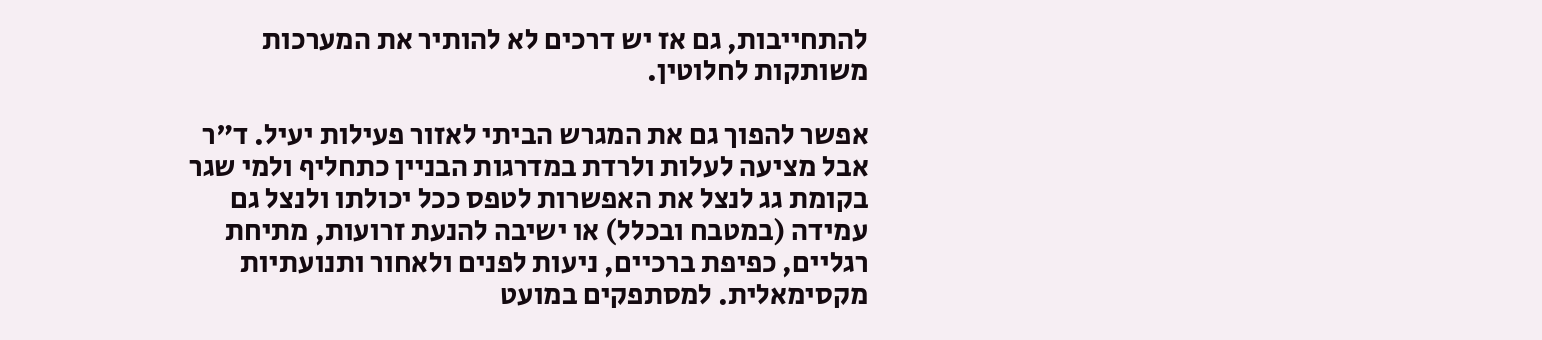להתחייבות, גם אז יש דרכים לא להותיר את המערכות משותקות לחלוטין.

אפשר להפוך גם את המגרש הביתי לאזור פעילות יעיל. ד"ר אבל מציעה לעלות ולרדת במדרגות הבניין כתחליף ולמי שגר בקומת גג לנצל את האפשרות לטפס ככל יכולתו ולנצל גם עמידה (במטבח ובכלל) או ישיבה להנעת זרועות, מתיחת רגליים, כפיפת ברכיים, ניעות לפנים ולאחור ותנועתיות מקסימאלית. למסתפקים במועט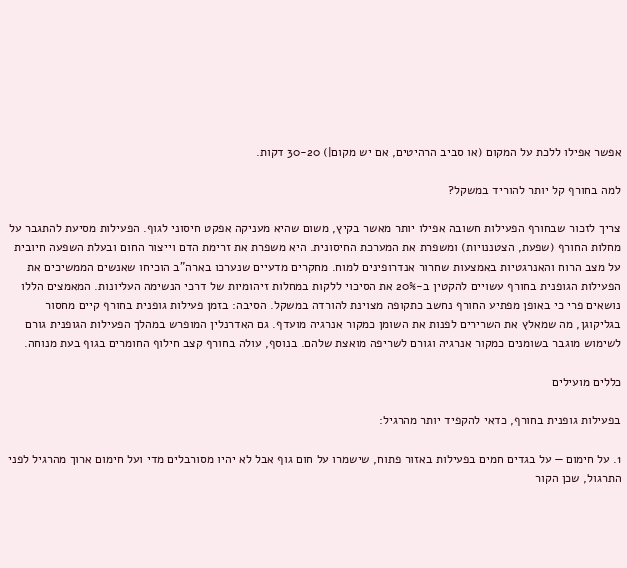אפשר אפילו ללכת על המקום (או סביב הרהיטים, אם יש מקום|) 30-20 דקות.

למה בחורף קל יותר להוריד במשקל?

צריך לזכור שבחורף הפעילות חשובה אפילו יותר מאשר בקיץ, משום שהיא מעניקה אפקט חיסוני לגוף. הפעילות מסיעת להתגבר על מחלות החורף (שפעת, הצטננויות) ומשפרת את המערכת החיסונית. היא משפרת את זרימת הדם וייצור החום ובעלת השפעה חיובית על מצב הרוח והאנרגטיות באמצעות שחרור אנדרופינים למוח. מחקרים מדעיים שנערכו בארה"ב הוכיחו שאנשים הממשיכים את הפעילות הגופנית בחורף עשויים להקטין ב-20% את הסיכוי ללקות במחלות זיהומיות של דרכי הנשימה העליונות. המאמצים הללו נושאים פרי כי באופן מפתיע החורף נחשב כתקופה מצוינת להורדה במשקל. הסיבה: בזמן פעילות גופנית בחורף קיים מחסור בגליקוגן, מה שמאלץ את השרירים לפנות את השומן כמקור אנרגיה מועדף. גם האדרנלין המופרש במהלך הפעילות הגופנית גורם לשימוש מוגבר בשומנים כמקור אנרגיה וגורם לשריפה מואצת שלהם. בנוסף, עולה בחורף קצב חילוף החומרים בגוף בעת מנוחה.

כללים מועילים

בפעילות גופנית בחורף, כדאי להקפיד יותר מהרגיל:

1. על חימום — על בגדים חמים בפעילות באזור פתוח, שישמרו על חום גוף אבל לא יהיו מסורבלים מדי ועל חימום ארוך מהרגיל לפני התרגול, שכן הקור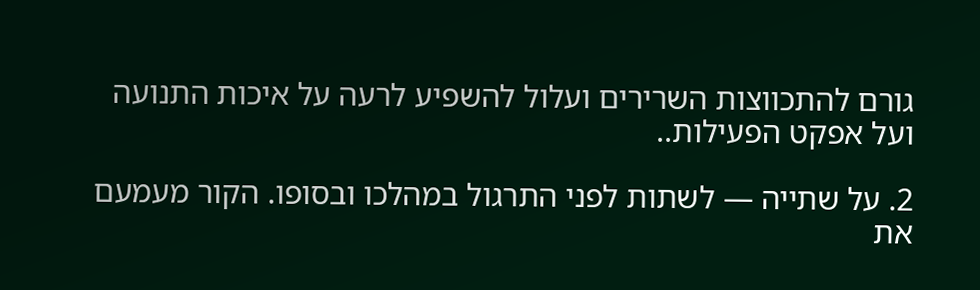גורם להתכווצות השרירים ועלול להשפיע לרעה על איכות התנועה ועל אפקט הפעילות..

2. על שתייה — לשתות לפני התרגול במהלכו ובסופו. הקור מעמעם את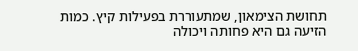תחושת הצימאון, שמתעוררת בפעילות קיץ. כמות הזיעה גם היא פחותה ויכולה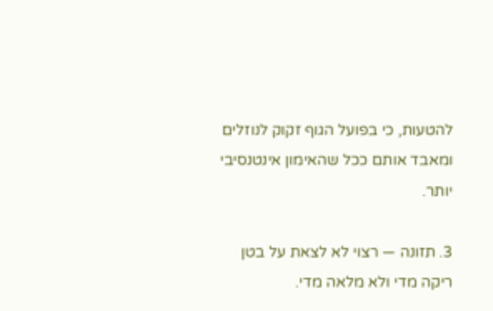להטעות, כי בפועל הגוף זקוק לנוזלים ומאבד אותם ככל שהאימון אינטנסיבי יותר.

3. תזונה — רצוי לא לצאת על בטן ריקה מדי ולא מלאה מדי.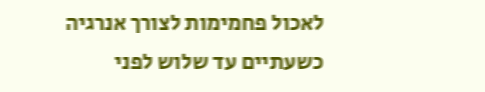לאכול פחמימות לצורך אנרגיה כשעתיים עד שלוש לפני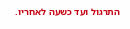התרגול ועד כשעה לאחריו.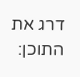דרג את התוכן: